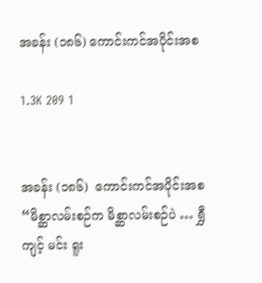အခန်း (၁၈၆) ကောင်းကင်အပိုင်းအစ

1.3K 209 1


အခန်း (၁၈၆)  ကောင်းကင်အပိုင်းအစ
“မိစ္ဆာလမ်းစဉ်က မိစ္ဆာလမ်းစဉ်ပဲ … ရွှီကျင့် မင်း ရူး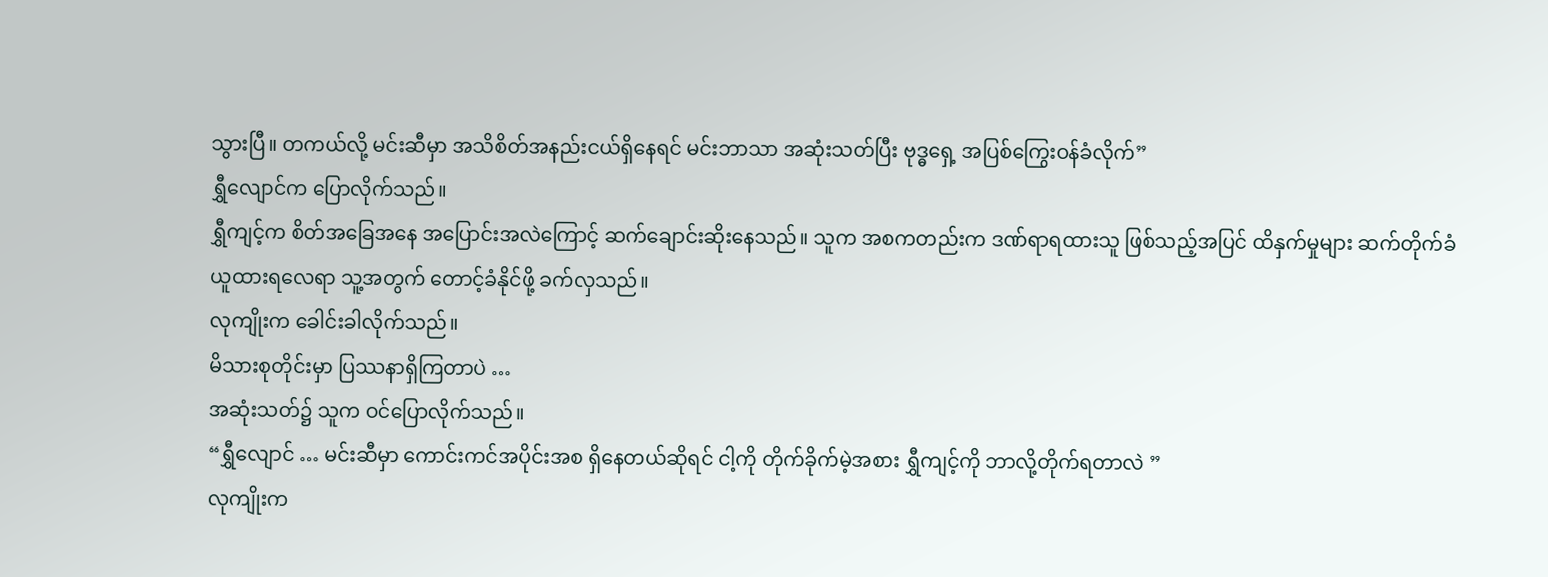သွားပြီ။ တကယ်လို့ မင်းဆီမှာ အသိစိတ်အနည်းငယ်ရှိနေရင် မင်းဘာသာ အဆုံးသတ်ပြီး ဗုဒ္ဓရှေ့ အပြစ်ကြွေးဝန်ခံလိုက်”
ရွှီလျောင်က ပြောလိုက်သည်။
ရွှီကျင့်က စိတ်အခြေအနေ အပြောင်းအလဲကြောင့် ဆက်ချောင်းဆိုးနေသည်။ သူက အစကတည်းက ဒဏ်ရာရထားသူ ဖြစ်သည့်အပြင် ထိနှက်မှုများ ဆက်တိုက်ခံယူထားရလေရာ သူ့အတွက် တောင့်ခံနိုင်ဖို့ ခက်လှသည်။
လုကျိုးက ခေါင်းခါလိုက်သည်။
မိသားစုတိုင်းမှာ ပြဿနာရှိကြတာပဲ …
အဆုံးသတ်၌ သူက ဝင်ပြောလိုက်သည်။
“ရွှီလျောင် … မင်းဆီမှာ ကောင်းကင်အပိုင်းအစ ရှိနေတယ်ဆိုရင် ငါ့ကို တိုက်ခိုက်မဲ့အစား ရွှီကျင့်ကို ဘာလို့တိုက်ရတာလဲ ”
လုကျိုးက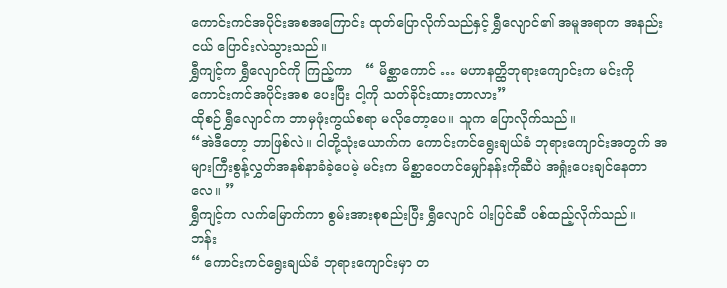ကောင်းကင်အပိုင်းအစအကြောင်း ထုတ်ပြောလိုက်သည်နှင့် ရွှီလျောင်၏ အမူအရာက အနည်းငယ် ပြောင်းလဲသွားသည်။
ရွှီကျင့်က ရွှီလျောင်ကို ကြည့်ကာ   “ မိစ္ဆာကောင် … မဟာနတ္ထိဘုရားကျောင်းက မင်းကို ကောင်းကင်အပိုင်းအစ ပေးပြီး ငါ့ကို သတ်ခိုင်းထားတာလား”
ထိုစဉ် ရွှီလျောင်က ဘာမှဖုံးကွယ်စရာ မလိုတော့ပေ။ သူက ပြောလိုက်သည်။
“အဲဒီတော့ ဘာဖြစ်လဲ။ ငါတို့သုံးယောက်က ကောင်းကင်ရွေးချယ်ခံ ဘုရားကျောင်းအတွက် အများကြီးစွန့်လွှတ်အနစ်နာခံခဲ့ပေမဲ့ မင်းက မိစ္ဆာဝေဟင်မျှော်နန်းကိုဆီပဲ အရှုံးပေးချင်နေတာလေ။ ”
ရွှီကျင့်က လက်မြောက်ကာ စွမ်းအားစုစည်းပြီး ရွှီလျောင် ပါးပြင်ဆီ ပစ်ထည့်လိုက်သည်။
ဘန်း
“ ကောင်းကင်ရွေးချယ်ခံ ဘုရားကျောင်းမှာ တ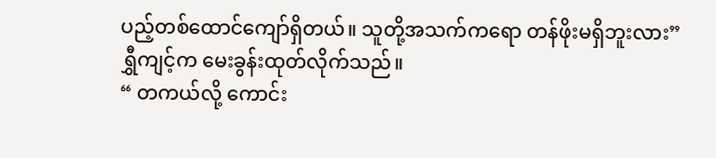ပည့်တစ်ထောင်ကျော်ရှိတယ်။ သူတို့အသက်ကရော တန်ဖိုးမရှိဘူးလား” ရွှီကျင့်က မေးခွန်းထုတ်လိုက်သည်။
“ တကယ်လို့ ကောင်း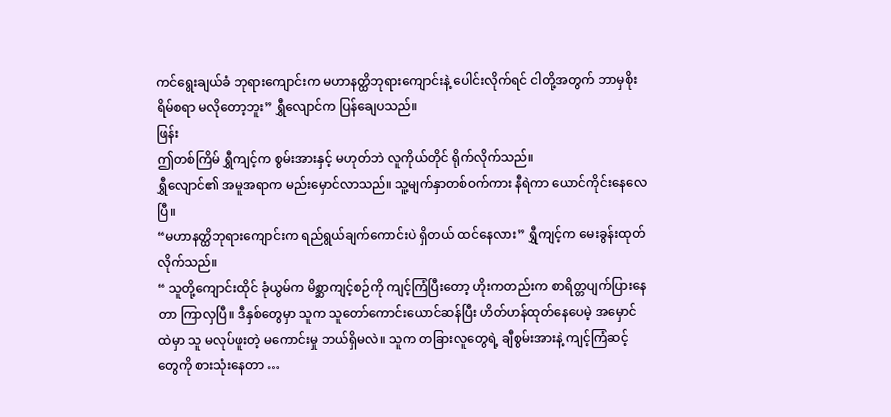ကင်ရွေးချယ်ခံ ဘုရားကျောင်းက မဟာနတ္ထိဘုရားကျောင်းနဲ့ ပေါင်းလိုက်ရင် ငါတို့အတွက် ဘာမှစိုးရိမ်စရာ မလိုတော့ဘူး” ရွှီလျောင်က ပြန်ချေပသည်။
ဖြန်း
ဤတစ်ကြိမ် ရွှီကျင့်က စွမ်းအားနှင့် မဟုတ်ဘဲ လူကိုယ်တိုင် ရိုက်လိုက်သည်။
ရွှီလျောင်၏ အမူအရာက မည်းမှောင်လာသည်။ သူ့မျက်နှာတစ်ဝက်ကား နီရဲကာ ယောင်ကိုင်းနေလေပြီ။
“မဟာနတ္ထိဘုရားကျောင်းက ရည်ရွယ်ချက်ကောင်းပဲ ရှိတယ် ထင်နေလား” ရွှီကျင့်က မေးခွန်းထုတ်လိုက်သည်။
“ သူတို့ကျောင်းထိုင် ခုံယွမ်က မိစ္ဆာကျင့်စဉ်ကို ကျင့်ကြံပြီးတော့ ဟိုးကတည်းက စာရိတ္တပျက်ပြားနေတာ ကြာလှပြီ။ ဒီနှစ်တွေမှာ သူက သူတော်ကောင်းယောင်ဆန်ပြီး ဟိတ်ဟန်ထုတ်နေပေမဲ့ အမှောင်ထဲမှာ သူ မလုပ်ဖူးတဲ့ မကောင်းမှု ဘယ်ရှိမလဲ။ သူက တခြားလူတွေရဲ့ ချီစွမ်းအားနဲ့ ကျင့်ကြံဆင့်တွေကို စားသုံးနေတာ …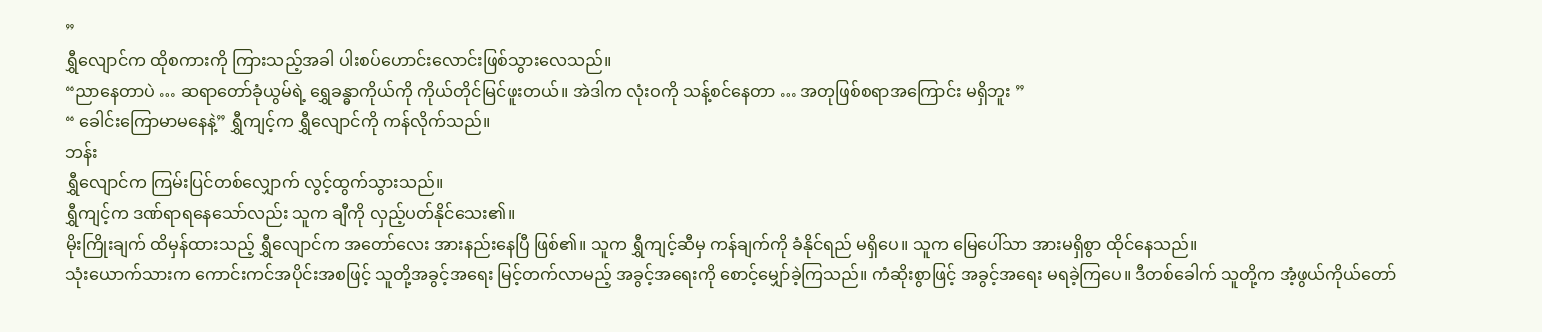”
ရွှီလျောင်က ထိုစကားကို ကြားသည့်အခါ ပါးစပ်ဟောင်းလောင်းဖြစ်သွားလေသည်။
“ညာနေတာပဲ … ဆရာတော်ခုံယွမ်ရဲ့ ရွှေခန္ဓာကိုယ်ကို ကိုယ်တိုင်မြင်ဖူးတယ်။ အဲဒါက လုံးဝကို သန့်စင်နေတာ … အတုဖြစ်စရာအကြောင်း မရှိဘူး ”
“ ခေါင်းကြောမာမနေနဲ့” ရွှီကျင့်က ရွှီလျောင်ကို ကန်လိုက်သည်။
ဘန်း
ရွှီလျောင်က ကြမ်းပြင်တစ်လျှောက် လွင့်ထွက်သွားသည်။
ရွှီကျင့်က ဒဏ်ရာရနေသော်လည်း သူက ချီကို လှည့်ပတ်နိုင်သေး၏။
မိုးကြိုးချက် ထိမှန်ထားသည့် ရွှီလျောင်က အတော်လေး အားနည်းနေပြီ ဖြစ်၏။ သူက ရွှီကျင့်ဆီမှ ကန်ချက်ကို ခံနိုင်ရည် မရှိပေ။ သူက မြေပေါ်သာ အားမရှိစွာ ထိုင်နေသည်။
သုံးယောက်သားက ကောင်းကင်အပိုင်းအစဖြင့် သူတို့အခွင့်အရေး မြင့်တက်လာမည့် အခွင့်အရေးကို စောင့်မျှော်ခဲ့ကြသည်။ ကံဆိုးစွာဖြင့် အခွင့်အရေး မရခဲ့ကြပေ။ ဒီတစ်ခေါက် သူတို့က အံ့ဖွယ်ကိုယ်တော်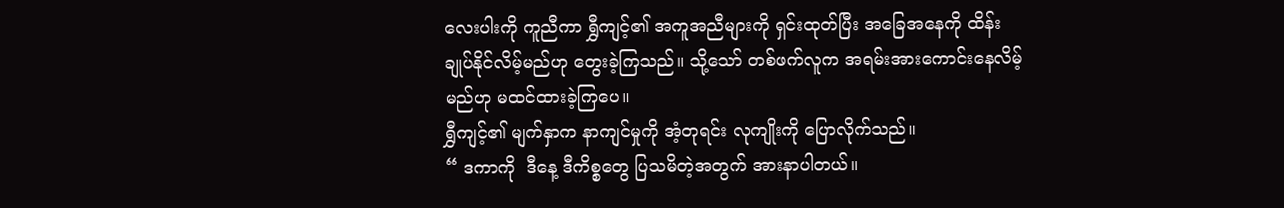လေးပါးကို ကူညီကာ ရွှီကျင့်၏ အကူအညီများကို ရှင်းထုတ်ပြီး အခြေအနေကို ထိန်းချုပ်နိုင်လိမ့်မည်ဟု တွေးခဲ့ကြသည်။ သို့သော် တစ်ဖက်လူက အရမ်းအားကောင်းနေလိမ့်မည်ဟု မထင်ထားခဲ့ကြပေ။
ရွှီကျင့်၏ မျက်နှာက နာကျင်မှုကို အံ့တုရင်း လုကျိုးကို ပြောလိုက်သည်။
“ ဒကာကို  ဒီနေ့ ဒီကိစ္စတွေ ပြသမိတဲ့အတွက် အားနာပါတယ်။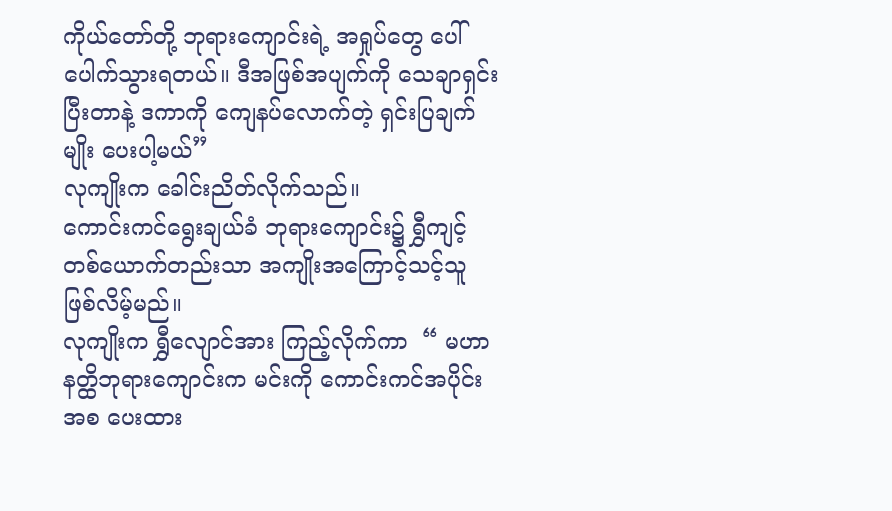ကိုယ်တော်တို့ ဘုရားကျောင်းရဲ့ အရှုပ်တွေ ပေါ်ပေါက်သွားရတယ်။ ဒီအဖြစ်အပျက်ကို သေချာရှင်းပြီးတာနဲ့ ဒကာကို ကျေနပ်လောက်တဲ့ ရှင်းပြချက်မျိုး ပေးပါ့မယ်”
လုကျိုးက ခေါင်းညိတ်လိုက်သည်။
ကောင်းကင်ရွေးချယ်ခံ ဘုရားကျောင်း၌ ရွှီကျင့် တစ်ယောက်တည်းသာ အကျိုးအကြောင့်သင့်သူ ဖြစ်လိမ့်မည်။
လုကျိုးက ရွှီလျောင်အား ကြည့်လိုက်ကာ  “ မဟာနတ္ထိဘုရားကျောင်းက မင်းကို ကောင်းကင်အပိုင်းအစ ပေးထား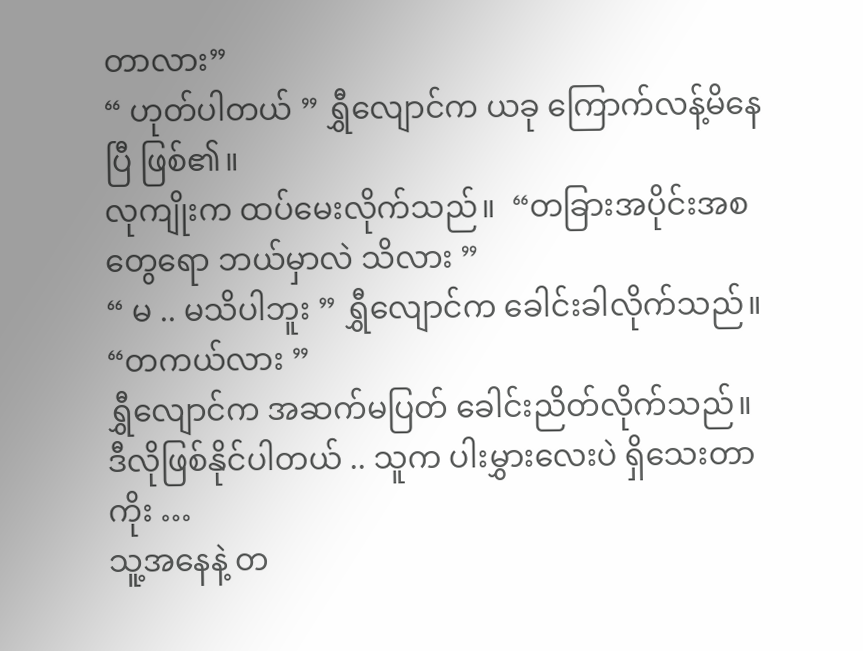တာလား”
“ ဟုတ်ပါတယ် ” ရွှီလျောင်က ယခု ကြောက်လန့်မိနေပြီ ဖြစ်၏။
လုကျိုးက ထပ်မေးလိုက်သည်။  “တခြားအပိုင်းအစတွေရော ဘယ်မှာလဲ သိလား ”
“ မ .. မသိပါဘူး ” ရွှီလျောင်က ခေါင်းခါလိုက်သည်။
“တကယ်လား ”
ရွှီလျောင်က အဆက်မပြတ် ခေါင်းညိတ်လိုက်သည်။
ဒီလိုဖြစ်နိုင်ပါတယ် .. သူက ပါးမွှားလေးပဲ ရှိသေးတာကိုး …
သူ့အနေနဲ့ တ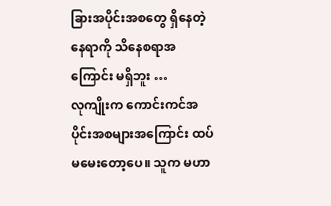ခြားအပိုင်းအစတွေ ရှိနေတဲ့ နေရာကို သိနေစရာအကြောင်း မရှိဘူး …
လုကျိုးက ကောင်းကင်အပိုင်းအစများအကြောင်း ထပ်မမေးတော့ပေ။ သူက မဟာ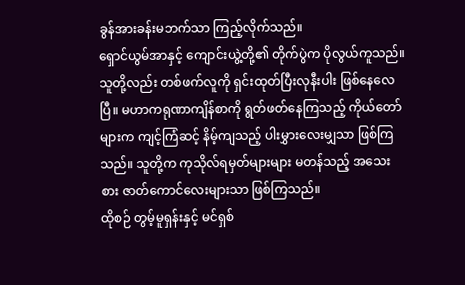ခွန်အားခန်းမဘက်သာ ကြည့်လိုက်သည်။
ရှောင်ယွမ်အာနှင့် ကျောင်းယွဲ့တို့၏ တိုက်ပွဲက ပိုလွယ်ကူသည်။ သူတို့လည်း တစ်ဖက်လူကို ရှင်းထုတ်ပြီးလုနီးပါး ဖြစ်နေလေပြီ။ မဟာကရုဏာကျိန်စာကို ရွတ်ဖတ်နေကြသည့် ကိုယ်တော်များက ကျင့်ကြံဆင့် နိမ့်ကျသည့် ပါးမွှားလေးမျှသာ ဖြစ်ကြသည်။ သူတို့က ကုသိုလ်ရမှတ်များများ မတန်သည့် အသေးစား ဇာတ်ကောင်လေးများသာ ဖြစ်ကြသည်။
ထိုစဉ် တွမ့်မူရှန်းနှင့် မင်ရှစ်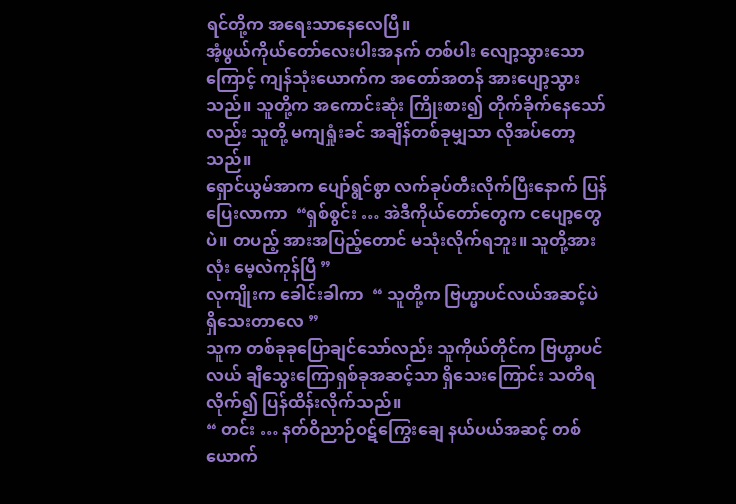ရင်တို့က အရေးသာနေလေပြီ။
အံ့ဖွယ်ကိုယ်တော်လေးပါးအနက် တစ်ပါး လျော့သွားသောကြောင့် ကျန်သုံးယောက်က အတော်အတန် အားပျော့သွားသည်။ သူတို့က အကောင်းဆုံး ကြိုးစား၍ တိုက်ခိုက်နေသော်လည်း သူတို့ မကျရှုံးခင် အချိန်တစ်ခုမျှသာ လိုအပ်တော့သည်။
ရှောင်ယွမ်အာက ပျော်ရွင်စွာ လက်ခုပ်တီးလိုက်ပြီးနောက် ပြန်ပြေးလာကာ  “ရှစ်စွင်း … အဲဒီကိုယ်တော်တွေက ငပျော့တွေပဲ။ တပည့် အားအပြည့်တောင် မသုံးလိုက်ရဘူး။ သူတို့အားလုံး မေ့လဲကုန်ပြီ ”
လုကျိုးက ခေါင်းခါကာ  “ သူတို့က ဗြဟ္မာပင်လယ်အဆင့်ပဲ ရှိသေးတာလေ ”
သူက တစ်ခုခုပြောချင်သော်လည်း သူကိုယ်တိုင်က ဗြဟ္မာပင်လယ် ချီသွေးကြောရှစ်ခုအဆင့်သာ ရှိသေးကြောင်း သတိရလိုက်၍ ပြန်ထိန်းလိုက်သည်။
“ တင်း … နတ်ဝိညာဉ်ဝဋ်ကြွေးချေ နယ်ပယ်အဆင့် တစ်ယောက်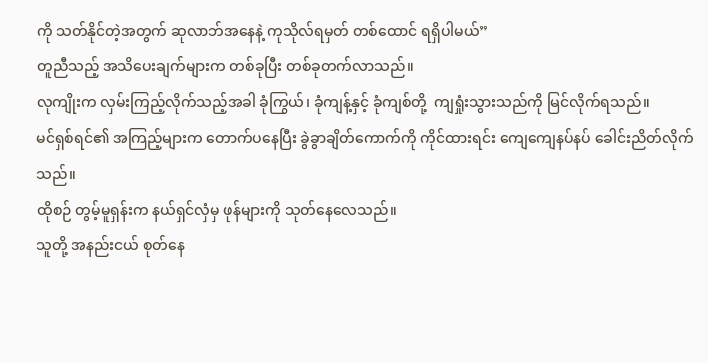ကို သတ်နိုင်တဲ့အတွက် ဆုလာဘ်အနေနဲ့ ကုသိုလ်ရမှတ် တစ်ထောင် ရရှိပါမယ်”
တူညီသည့် အသိပေးချက်များက တစ်ခုပြီး တစ်ခုတက်လာသည်။
လုကျိုးက လှမ်းကြည့်လိုက်သည့်အခါ ခုံကြွယ်၊ ခုံကျန့်နှင့် ခုံကျစ်တို့  ကျရှုံးသွားသည်ကို မြင်လိုက်ရသည်။
မင်ရှစ်ရင်၏ အကြည့်များက တောက်ပနေပြီး ခွဲခွာချိတ်ကောက်ကို ကိုင်ထားရင်း ကျေကျေနပ်နပ် ခေါင်းညိတ်လိုက်သည်။
ထိုစဉ် တွမ့်မူရှန်းက နယ်ရှင်လှံမှ ဖုန်များကို သုတ်နေလေသည်။
သူတို့ အနည်းငယ် စုတ်နေ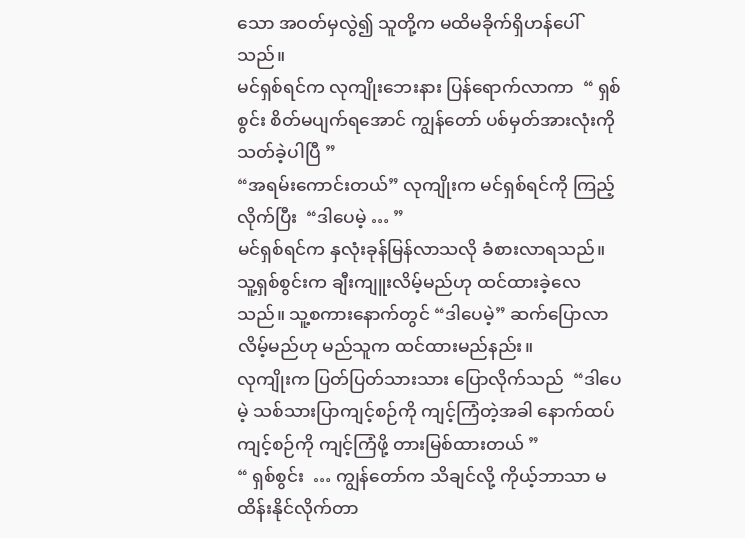သော အဝတ်မှလွဲ၍ သူတို့က မထိမခိုက်ရှိဟန်ပေါ်သည်။
မင်ရှစ်ရင်က လုကျိုးဘေးနား ပြန်ရောက်လာကာ  “ ရှစ်စွင်း စိတ်မပျက်ရအောင် ကျွန်တော် ပစ်မှတ်အားလုံးကို သတ်ခဲ့ပါပြီ ”
“အရမ်းကောင်းတယ်” လုကျိုးက မင်ရှစ်ရင်ကို ကြည့်လိုက်ပြီး  “ဒါပေမဲ့ … ”
မင်ရှစ်ရင်က နှလုံးခုန်မြန်လာသလို ခံစားလာရသည်။ သူ့ရှစ်စွင်းက ချီးကျူးလိမ့်မည်ဟု ထင်ထားခဲ့လေသည်။ သူ့စကားနောက်တွင် “ဒါပေမဲ့” ဆက်ပြောလာလိမ့်မည်ဟု မည်သူက ထင်ထားမည်နည်း။
လုကျိုးက ပြတ်ပြတ်သားသား ပြောလိုက်သည်  “ဒါပေမဲ့ သစ်သားပြာကျင့်စဉ်ကို ကျင့်ကြံတဲ့အခါ နောက်ထပ် ကျင့်စဉ်ကို ကျင့်ကြံဖို့ တားမြစ်ထားတယ် ”
“ ရှစ်စွင်း  … ကျွန်တော်က သိချင်လို့ ကိုယ့်ဘာသာ မထိန်းနိုင်လိုက်တာ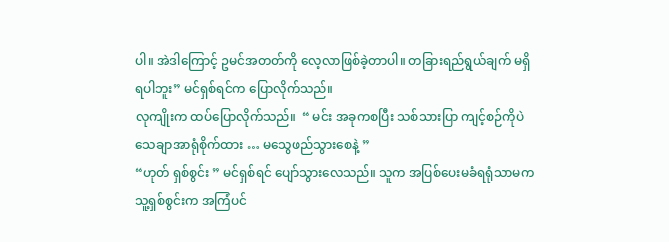ပါ။ အဲဒါကြောင့် ဥမင်အတတ်ကို လေ့လာဖြစ်ခဲ့တာပါ။ တခြားရည်ရွယ်ချက် မရှိရပါဘူး” မင်ရှစ်ရင်က ပြောလိုက်သည်။
လုကျိုးက ထပ်ပြောလိုက်သည်။  “ မင်း အခုကစပြီး သစ်သားပြာ ကျင့်စဉ်ကိုပဲ သေချာအာရုံစိုက်ထား … မသွေဖည်သွားစေနဲ့ ”
“ဟုတ် ရှစ်စွင်း ” မင်ရှစ်ရင် ပျော်သွားလေသည်။ သူက အပြစ်ပေးမခံရရုံသာမက သူ့ရှစ်စွင်းက အကြံပင်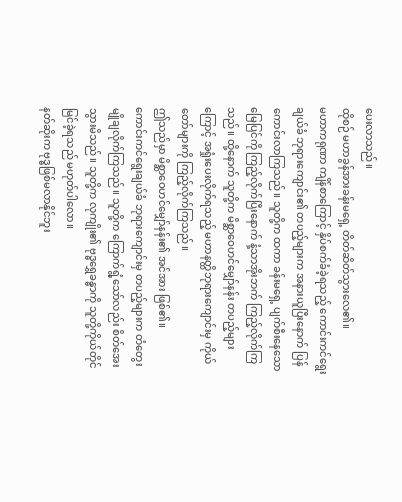ပေးလာသည်။
ထိုစဉ် မဟာခွန်အားခန်းမရှေ့ တိတ်ဆိတ်သွားလေ၏။
မဟာကရုဏာ ကျိန်စာကြောင့် နှိပ်စက်ခံခဲ့ရသည့် ကောင်းကင်ရွေးချယ်ခံ ဘုရားကျောင်း၏ တပည့်များက အနားယူပြီးနောက် ပြန်ကောင်းလာကြသည်။ သူတို့က ထကာ ခန်းမရှေ့ ပျက်စီးနေသော မြေပြင်ကို ကြည့်လိုက်ပြီးနောက် နံ့သာအိုးဘက် ကြည့်လိုက်ကြသည်။ ထို့နောက် သူတို့က မိစ္ဆာဝေဟင်မျှော်နန်း တပည့်များကြောင့် အရှုံးပေးလိုက်ရသည့် မဟာနတ္ထိဘုရားကျောင်းမှ ကိုယ်တော်များကို ကြည့်လိုက်ကြသည်။
ဤသည်မှာ မိစ္ဆာဝေဟင်မျှော်နန်း၏ အင်အား ဖြစ်၏။
ကောင်းကင်ရွေးချယ်ခံ ဘုရားကျောင်းမှ တပည့်များက တံတွေးမျိုချလိုက်ကြသည်။ သူတို့က ကြောက်ရွံ့သော်လည်း စိတ်အေးသွားမိသည်။ သူတို့က လုကျိုး၏ ဗုဒ္ဓရွှေခန္ဓာကို သူတို့ကိုယ်တိုင် မြင်ခဲ့ရသည် မဟုတ်ပါလော။
နတ်ဆိုးက ဗုဒ္ဓဖြစ်မလာနိုင်ဘူး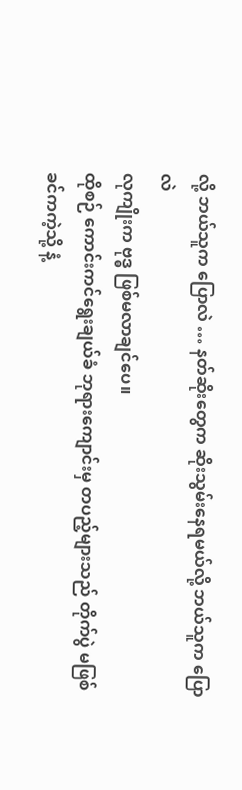လို့ ဘယ်သူက ပြောလဲ … နတ်ဆိုးတွေက ဆိုးသွမ်းနေရမယ်လို့ ဘယ်သူက ပြောလဲ
လုကျိုးက ဗုဒ္ဓ ဖြစ်မလာချင်ပေ။
ထိုစဉ် ကောင်းကင်ရွေးချယ်ခံ ဘုရားကျောင်းမှ တပည့်များသည် တိုက်ပွဲ မဖြစ်ခင်ကကဲ့သို့ နံ့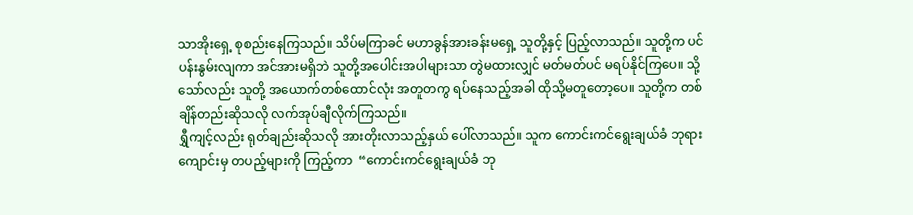သာအိုးရှေ့ စုစည်းနေကြသည်။ သိပ်မကြာခင် မဟာခွန်အားခန်းမရှေ့ သူတို့နှင့် ပြည့်လာသည်။ သူတို့က ပင်ပန်းနွမ်းလျကာ အင်အားမရှိဘဲ သူတို့အပေါင်းအပါများသာ တွဲမထားလျှင် မတ်မတ်ပင် မရပ်နိုင်ကြပေ။ သို့သော်လည်း သူတို့ အယောက်တစ်ထောင်လုံး အတူတကွ ရပ်နေသည့်အခါ ထိုသို့မတူတော့ပေ။ သူတို့က တစ်ချိန်တည်းဆိုသလို လက်အုပ်ချီလိုက်ကြသည်။
ရွှီကျင့်လည်း ရုတ်ချည်းဆိုသလို အားတိုးလာသည့်နှယ် ပေါ်လာသည်။ သူက ကောင်းကင်ရွေးချယ်ခံ ဘုရားကျောင်းမှ တပည့်များကို ကြည့်ကာ  “ကောင်းကင်ရွေးချယ်ခံ ဘု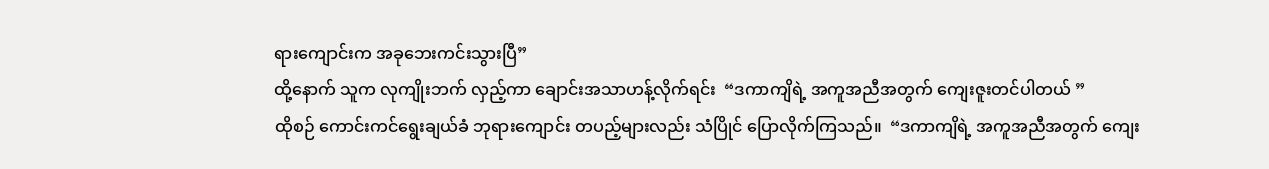ရားကျောင်းက အခုဘေးကင်းသွားပြီ”
ထို့နောက် သူက လုကျိုးဘက် လှည့်ကာ ချောင်းအသာဟန့်လိုက်ရင်း  “ဒကာကျိရဲ့ အကူအညီအတွက် ကျေးဇူးတင်ပါတယ် ”
ထိုစဉ် ကောင်းကင်ရွေးချယ်ခံ ဘုရားကျောင်း တပည့်များလည်း သံပြိုင် ပြောလိုက်ကြသည်။  “ဒကာကျိရဲ့ အကူအညီအတွက် ကျေး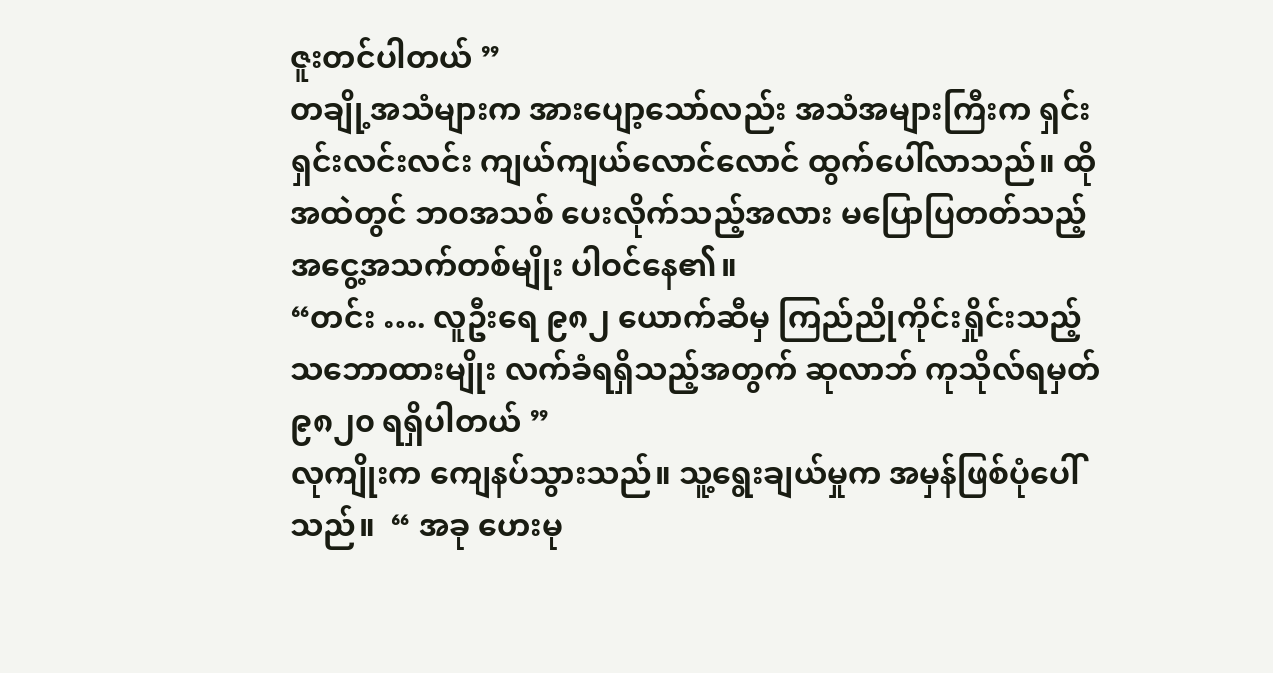ဇူးတင်ပါတယ် ”
တချို့အသံများက အားပျော့သော်လည်း အသံအများကြီးက ရှင်းရှင်းလင်းလင်း ကျယ်ကျယ်လောင်လောင် ထွက်ပေါ်လာသည်။ ထိုအထဲတွင် ဘဝအသစ် ပေးလိုက်သည့်အလား မပြောပြတတ်သည့် အငွေ့အသက်တစ်မျိုး ပါဝင်နေ၏။
“တင်း …. လူဦးရေ ၉၈၂ ယောက်ဆီမှ ကြည်ညိုကိုင်းရှိုင်းသည့် သဘောထားမျိုး လက်ခံရရှိသည့်အတွက် ဆုလာဘ် ကုသိုလ်ရမှတ် ၉၈၂၀ ရရှိပါတယ် ”
လုကျိုးက ကျေနပ်သွားသည်။ သူ့ရွေးချယ်မှုက အမှန်ဖြစ်ပုံပေါ်သည်။  “ အခု ဟေးမု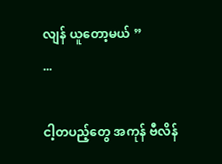လျန် ယူတော့မယ် ”
...

ငါ့တပည့်တွေ အကုန် ဗီလိန်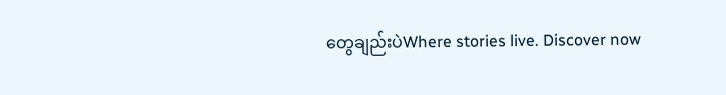တွေချည်းပဲWhere stories live. Discover now